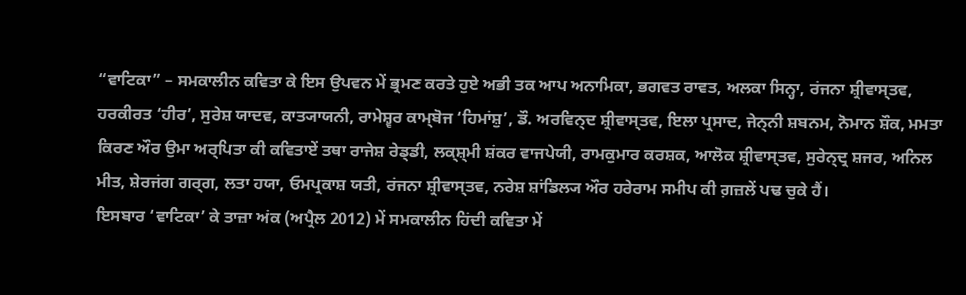“ਵਾਟਿਕਾ” – ਸਮਕਾਲੀਨ ਕਵਿਤਾ ਕੇ ਇਸ ਉਪਵਨ ਮੇਂ ਭ੍ਰਮਣ ਕਰਤੇ ਹੁਏ ਅਭੀ ਤਕ ਆਪ ਅਨਾਮਿਕਾ, ਭਗਵਤ ਰਾਵਤ, ਅਲਕਾ ਸਿਨ੍ਹਾ, ਰਂਜਨਾ ਸ਼੍ਰੀਵਾਸ੍ਤਵ, ਹਰਕੀਰਤ ‘ਹੀਰ’, ਸੁਰੇਸ਼ ਯਾਦਵ, ਕਾਤ੍ਯਾਯਨੀ, ਰਾਮੇਸ਼੍ਵਰ ਕਾਮ੍ਬੋਜ ‘ਹਿਮਾਂਸ਼ੁ’, ਡੌ. ਅਰਵਿਨ੍ਦ ਸ਼੍ਰੀਵਾਸ੍ਤਵ, ਇਲਾ ਪ੍ਰਸਾਦ, ਜੇਨ੍ਨੀ ਸ਼ਬਨਮ, ਨੋਮਾਨ ਸ਼ੌਕ, ਮਮਤਾ ਕਿਰਣ ਔਰ ਉਮਾ ਅਰ੍ਪਿਤਾ ਕੀ ਕਵਿਤਾਏਂ ਤਥਾ ਰਾਜੇਸ਼ ਰੇਡ੍ਡੀ, ਲਕ੍ਸ਼੍ਮੀ ਸ਼ਂਕਰ ਵਾਜਪੇਯੀ, ਰਾਮਕੁਮਾਰ ਕਰਸ਼ਕ, ਆਲੋਕ ਸ਼੍ਰੀਵਾਸ੍ਤਵ, ਸੁਰੇਨ੍ਦ੍ਰ ਸ਼ਜਰ, ਅਨਿਲ ਮੀਤ, ਸ਼ੇਰਜਂਗ ਗਰ੍ਗ, ਲਤਾ ਹਯਾ, ਓਮਪ੍ਰਕਾਸ਼ ਯਤੀ, ਰਂਜਨਾ ਸ਼੍ਰੀਵਾਸ੍ਤਵ, ਨਰੇਸ਼ ਸ਼ਾਂਡਿਲ੍ਯ ਔਰ ਹਰੇਰਾਮ ਸਮੀਪ ਕੀ ਗ਼ਜ਼ਲੇਂ ਪਢ ਚੁਕੇ ਹੈਂ।
ਇਸਬਾਰ ‘ਵਾਟਿਕਾ’ ਕੇ ਤਾਜ਼ਾ ਅਂਕ (ਅਪ੍ਰੈਲ 2012) ਮੇਂ ਸਮਕਾਲੀਨ ਹਿਂਦੀ ਕਵਿਤਾ ਮੇਂ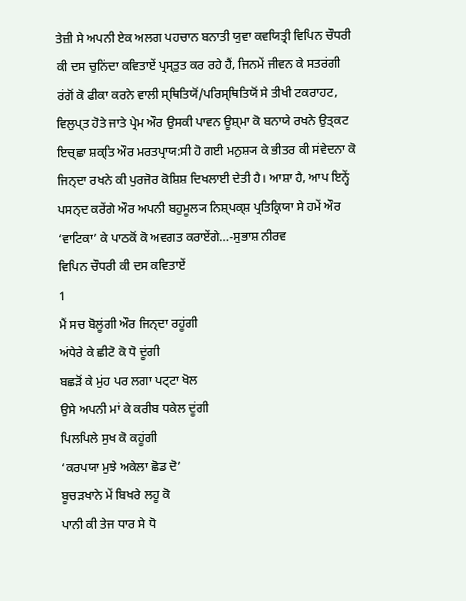ਤੇਜ਼ੀ ਸੇ ਅਪਨੀ ਏਕ ਅਲਗ ਪਹਚਾਨ ਬਨਾਤੀ ਯੁਵਾ ਕਵਯਿਤ੍ਰੀ ਵਿਪਿਨ ਚੌਧਰੀ ਕੀ ਦਸ ਚੁਨਿਂਦਾ ਕਵਿਤਾਏਂ ਪ੍ਰਸ੍ਤੁਤ ਕਰ ਰਹੇ ਹੈਂ, ਜਿਨਮੇਂ ਜੀਵਨ ਕੇ ਸਤਰਂਗੀ ਰਂਗੋਂ ਕੋ ਫੀਕਾ ਕਰਨੇ ਵਾਲੀ ਸ੍ਥਿਤਿਯੋਂ/ਪਰਿਸ੍ਥਿਤਿਯੋਂ ਸੇ ਤੀਖੀ ਟਕਰਾਹਟ, ਵਿਲੁਪ੍ਤ ਹੋਤੇ ਜਾਤੇ ਪ੍ਰੇਮ ਔਰ ਉਸਕੀ ਪਾਵਨ ਊਸ਼੍ਮਾ ਕੋ ਬਨਾਯੇ ਰਖਨੇ ਉਤ੍ਕਟ ਇਚ੍ਛਾ ਸ਼ਕ੍ਤਿ ਔਰ ਮਰਤਪ੍ਰਾਯ:ਸੀ ਹੋ ਗਈ ਮਨੁਸ਼੍ਯ ਕੇ ਭੀਤਰ ਕੀ ਸਂਵੇਦਨਾ ਕੋ ਜਿਨ੍ਦਾ ਰਖਨੇ ਕੀ ਪੁਰਜੋਰ ਕੋਸ਼ਿਸ਼ ਦਿਖਲਾਈ ਦੇਤੀ ਹੈ। ਆਸ਼ਾ ਹੈ, ਆਪ ਇਨ੍ਹੇਂ ਪਸਨ੍ਦ ਕਰੇਂਗੇ ਔਰ ਅਪਨੀ ਬਹੁਮੂਲ੍ਯ ਨਿਸ਼੍ਪਕ੍ਸ਼ ਪ੍ਰਤਿਕ੍ਰਿਯਾ ਸੇ ਹਮੇਂ ਔਰ ‘ਵਾਟਿਕਾ’ ਕੇ ਪਾਠਕੋਂ ਕੋ ਅਵਗਤ ਕਰਾਏਂਗੇ…-ਸੁਭਾਸ਼ ਨੀਰਵ
ਵਿਪਿਨ ਚੌਧਰੀ ਕੀ ਦਸ ਕਵਿਤਾਏਂ
1
ਮੈਂ ਸਚ ਬੋਲੂਂਗੀ ਔਰ ਜਿਨ੍ਦਾ ਰਹੂਂਗੀ
ਅਂਧੇਰੇ ਕੇ ਛੀਟੋ ਕੋ ਧੋ ਦੂਂਗੀ
ਬਛੜੋਂ ਕੇ ਮੁਂਹ ਪਰ ਲਗਾ ਪਟ੍ਟਾ ਖੋਲ
ਉਸੇ ਅਪਨੀ ਮਾਂ ਕੇ ਕਰੀਬ ਧਕੇਲ ਦੂਂਗੀ
ਪਿਲਪਿਲੇ ਸੁਖ ਕੋ ਕਹੂਂਗੀ
‘ਕਰਪਯਾ ਮੁਝੇ ਅਕੇਲਾ ਛੋਡ ਦੋ’
ਬੂਚੜਖਾਨੇ ਮੇਂ ਬਿਖਰੇ ਲਹੂ ਕੋ
ਪਾਨੀ ਕੀ ਤੇਜ ਧਾਰ ਸੇ ਧੋ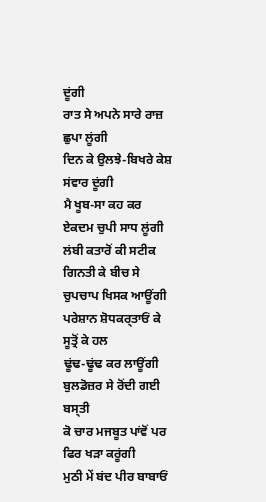ਦੂਂਗੀ
ਰਾਤ ਸੇ ਅਪਨੇ ਸਾਰੇ ਰਾਜ਼ ਛੁਪਾ ਲੂਂਗੀ
ਦਿਨ ਕੇ ਉਲਝੇ-ਬਿਖਰੇ ਕੇਸ਼ ਸਂਵਾਰ ਦੂਂਗੀ
ਮੈ ਖੂਬ-ਸਾ ਕਹ ਕਰ
ਏਕਦਮ ਚੁਪੀ ਸਾਧ ਲੂਂਗੀ
ਲਂਬੀ ਕਤਾਰੋਂ ਕੀ ਸਟੀਕ ਗਿਨਤੀ ਕੇ ਬੀਚ ਸੇ
ਚੁਪਚਾਪ ਖਿਸਕ ਆਊਂਗੀ
ਪਰੇਸ਼ਾਨ ਸ਼ੋਧਕਰ੍ਤਾਓਂ ਕੇ ਸੂਤ੍ਰੋਂ ਕੇ ਹਲ
ਢੂਂਢ-ਢੂਂਢ ਕਰ ਲਾਊਂਗੀ
ਬੁਲਡੋਜ਼ਰ ਸੇ ਰੋਂਦੀ ਗਈ ਬਸ੍ਤੀ
ਕੋ ਚਾਰ ਮਜਬੂਤ ਪਾਂਵੋਂ ਪਰ ਫਿਰ ਖੜਾ ਕਰੂਂਗੀ
ਮੁਠੀ ਮੇਂ ਬਂਦ ਪੀਰ ਬਾਬਾਓਂ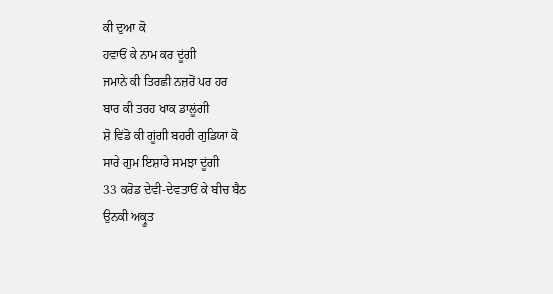ਕੀ ਦੁਆ ਕੋ
ਹਵਾਓਂ ਕੇ ਨਾਮ ਕਰ ਦੂਂਗੀ
ਜਮਾਨੇ ਕੀ ਤਿਰਛੀ ਨਜ਼ਰੋਂ ਪਰ ਹਰ
ਬਾਰ ਕੀ ਤਰਹ ਖਾਕ ਡਾਲੂਂਗੀ
ਸ਼ੋ ਵਿਂਡੋ ਕੀ ਗੂਂਗੀ ਬਹਰੀ ਗੁਡਿਯਾ ਕੋ
ਸਾਰੇ ਗੁਮ ਇਸ਼ਾਰੇ ਸਮਝਾ ਦੂਂਗੀ
33 ਕਰੋਡ ਦੇਵੀ-ਦੇਵਤਾਓਂ ਕੇ ਬੀਚ ਬੈਠ
ਉਨਕੀ ਅਕ੍ਰੂਤ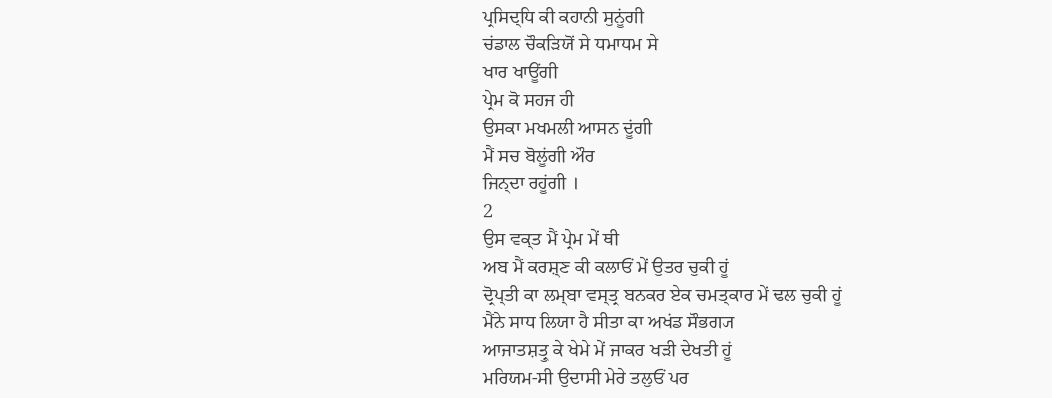ਪ੍ਰਸਿਦ੍ਧਿ ਕੀ ਕਹਾਨੀ ਸੁਨੂਂਗੀ
ਚਂਡਾਲ ਚੌਕੜਿਯੋਂ ਸੇ ਧਮਾਧਮ ਸੇ
ਖਾਰ ਖਾਊਂਗੀ
ਪ੍ਰੇਮ ਕੋ ਸਹਜ ਹੀ
ਉਸਕਾ ਮਖਮਲੀ ਆਸਨ ਦੂਂਗੀ
ਮੈਂ ਸਚ ਬੋਲੂਂਗੀ ਔਰ
ਜਿਨ੍ਦਾ ਰਹੂਂਗੀ ।
2
ਉਸ ਵਕ੍ਤ ਮੈਂ ਪ੍ਰੇਮ ਮੇਂ ਥੀ
ਅਬ ਮੈਂ ਕਰਸ਼੍ਣ ਕੀ ਕਲਾਓਂ ਮੇਂ ਉਤਰ ਚੁਕੀ ਹੂਂ
ਦ੍ਰੋਪ੍ਤੀ ਕਾ ਲਮ੍ਬਾ ਵਸ੍ਤ੍ਰ ਬਨਕਰ ਏਕ ਚਮਤ੍ਕਾਰ ਮੇਂ ਢਲ ਚੁਕੀ ਹੂਂ
ਮੈਂਨੇ ਸਾਧ ਲਿਯਾ ਹੈ ਸੀਤਾ ਕਾ ਅਖਂਡ ਸੌਭਗ੍ਯ
ਆਜਾਤਸ਼ਤ੍ਰੁ ਕੇ ਖੇਮੇ ਮੇਂ ਜਾਕਰ ਖੜੀ ਦੇਖਤੀ ਹੂਂ
ਮਰਿਯਮ-ਸੀ ਉਦਾਸੀ ਮੇਰੇ ਤਲੁਓਂ ਪਰ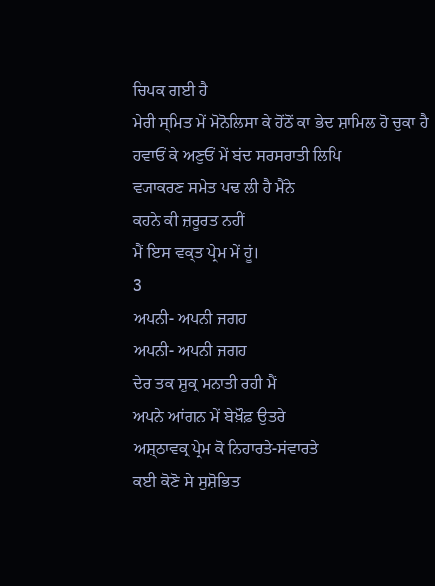ਚਿਪਕ ਗਈ ਹੈ
ਮੇਰੀ ਸ੍ਮਿਤ ਮੇਂ ਮੋਨੋਲਿਸਾ ਕੇ ਹੋਂਠੋਂ ਕਾ ਭੇਦ ਸ਼ਾਮਿਲ ਹੋ ਚੁਕਾ ਹੈ
ਹਵਾਓਂ ਕੇ ਅਣੁਓਂ ਮੇਂ ਬਂਦ ਸਰਸਰਾਤੀ ਲਿਪਿ
ਵ੍ਯਾਕਰਣ ਸਮੇਤ ਪਢ ਲੀ ਹੈ ਮੈਂਨੇ
ਕਹਨੇ ਕੀ ਜ਼ਰੂਰਤ ਨਹੀਂ
ਮੈਂ ਇਸ ਵਕ੍ਤ ਪ੍ਰੇਮ ਮੇਂ ਹੂਂ।
3
ਅਪਨੀ- ਅਪਨੀ ਜਗਹ
ਅਪਨੀ- ਅਪਨੀ ਜਗਹ
ਦੇਰ ਤਕ ਸ਼ੁਕ੍ਰ ਮਨਾਤੀ ਰਹੀ ਮੈਂ
ਅਪਨੇ ਆਂਗਨ ਮੇਂ ਬੇਖ਼ੌਫ਼ ਉਤਰੇ
ਅਸ਼੍ਠਾਵਕ੍ਰ ਪ੍ਰੇਮ ਕੋ ਨਿਹਾਰਤੇ-ਸਂਵਾਰਤੇ
ਕਈ ਕੋਣੋ ਸੇ ਸੁਸ਼ੋਭਿਤ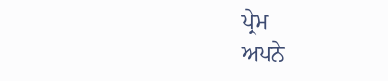ਪ੍ਰੇਮ
ਅਪਨੇ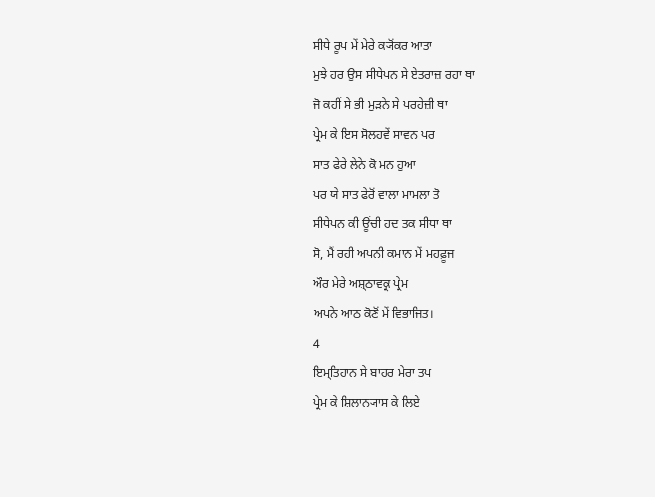ਸੀਧੇ ਰੂਪ ਮੇਂ ਮੇਰੇ ਕ੍ਯੋਂਕਰ ਆਤਾ
ਮੁਝੇ ਹਰ ਉਸ ਸੀਧੇਪਨ ਸੇ ਏਤਰਾਜ਼ ਰਹਾ ਥਾ
ਜੋ ਕਹੀਂ ਸੇ ਭੀ ਮੁੜਨੇ ਸੇ ਪਰਹੇਜ਼ੀ ਥਾ
ਪ੍ਰੇਮ ਕੇ ਇਸ ਸੋਲਹਵੇਂ ਸਾਵਨ ਪਰ
ਸਾਤ ਫੇਰੇ ਲੇਨੇ ਕੋ ਮਨ ਹੁਆ
ਪਰ ਯੇ ਸਾਤ ਫੇਰੋਂ ਵਾਲਾ ਮਾਮਲਾ ਤੋ
ਸੀਧੇਪਨ ਕੀ ਊਂਚੀ ਹਦ ਤਕ ਸੀਧਾ ਥਾ
ਸੋ, ਮੈਂ ਰਹੀ ਅਪਨੀ ਕਮਾਨ ਮੇਂ ਮਹਫ਼ੂਜ
ਔਰ ਮੇਰੇ ਅਸ਼੍ਠਾਵਕ੍ਰ ਪ੍ਰੇਮ
ਅਪਨੇ ਆਠ ਕੋਣੋਂ ਮੇਂ ਵਿਭਾਜਿਤ।
4
ਇਮ੍ਤਿਹਾਨ ਸੇ ਬਾਹਰ ਮੇਰਾ ਤਪ
ਪ੍ਰੇਮ ਕੇ ਸ਼ਿਲਾਨ੍ਯਾਸ ਕੇ ਲਿਏ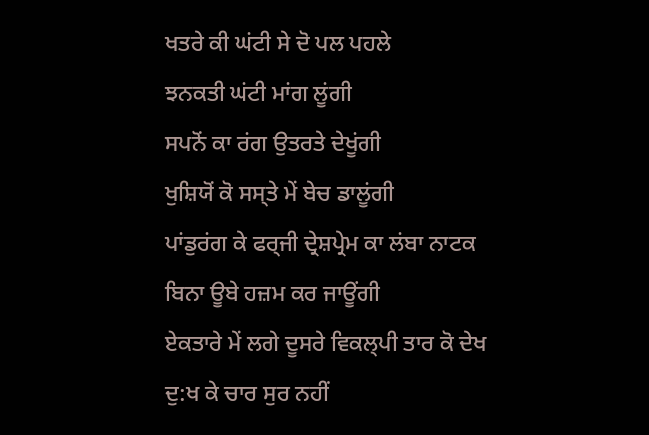ਖਤਰੇ ਕੀ ਘਂਟੀ ਸੇ ਦੋ ਪਲ ਪਹਲੇ
ਝਨਕਤੀ ਘਂਟੀ ਮਾਂਗ ਲੂਂਗੀ
ਸਪਨੋਂ ਕਾ ਰਂਗ ਉਤਰਤੇ ਦੇਖੂਂਗੀ
ਖੁਸ਼ਿਯੋਂ ਕੋ ਸਸ੍ਤੇ ਮੇਂ ਬੇਚ ਡਾਲੂਂਗੀ
ਪਾਂਡੁਰਂਗ ਕੇ ਫਰ੍ਜੀ ਦ੍ਰੇਸ਼ਪ੍ਰੇਮ ਕਾ ਲਂਬਾ ਨਾਟਕ
ਬਿਨਾ ਊਬੇ ਹਜ਼ਮ ਕਰ ਜਾਊਂਗੀ
ਏਕਤਾਰੇ ਮੇਂ ਲਗੇ ਦੂਸਰੇ ਵਿਕਲ੍ਪੀ ਤਾਰ ਕੋ ਦੇਖ
ਦੁ:ਖ ਕੇ ਚਾਰ ਸੁਰ ਨਹੀਂ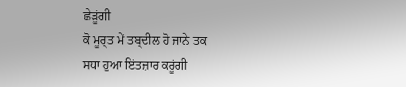ਛੇੜੂਂਗੀ
ਕੋ ਮੂਰ੍ਤ ਮੇਂ ਤਬ੍ਦੀਲ ਹੋ ਜਾਨੇ ਤਕ
ਸਧਾ ਹੁਆ ਇਂਤਜ਼ਾਰ ਕਰੂਂਗੀ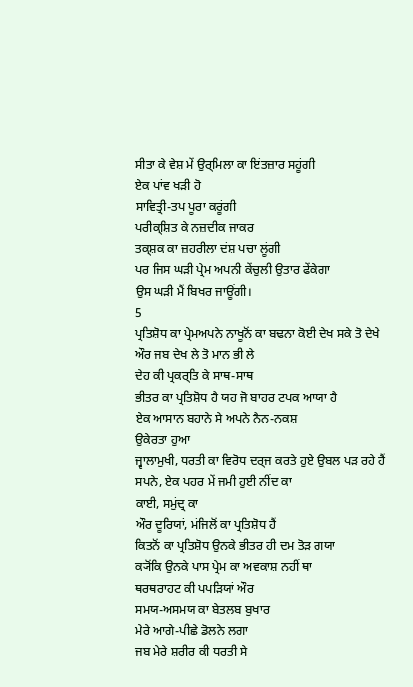ਸੀਤਾ ਕੇ ਵੇਸ਼ ਮੇਂ ਉਰ੍ਮਿਲਾ ਕਾ ਇਂਤਜ਼ਾਰ ਸਹੂਂਗੀ
ਏਕ ਪਾਂਵ ਖੜੀ ਹੋ
ਸਾਵਿਤ੍ਰੀ-ਤਪ ਪੂਰਾ ਕਰੂਂਗੀ
ਪਰੀਕ੍ਸ਼ਿਤ ਕੇ ਨਜ਼ਦੀਕ ਜਾਕਰ
ਤਕ੍ਸ਼ਕ ਕਾ ਜ਼ਹਰੀਲਾ ਦਂਸ਼ ਪਚਾ ਲੂਂਗੀ
ਪਰ ਜਿਸ ਘੜੀ ਪ੍ਰੇਮ ਅਪਨੀ ਕੇਂਚੁਲੀ ਉਤਾਰ ਫੇਂਕੇਗਾ
ਉਸ ਘੜੀ ਮੈਂ ਬਿਖਰ ਜਾਊਂਗੀ।
5
ਪ੍ਰਤਿਸ਼ੋਧ ਕਾ ਪ੍ਰੇਮਅਪਨੇ ਨਾਖੂਨੋਂ ਕਾ ਬਢਨਾ ਕੋਈ ਦੇਖ ਸਕੇ ਤੋ ਦੇਖੇ
ਔਰ ਜਬ ਦੇਖ ਲੇ ਤੋ ਮਾਨ ਭੀ ਲੇ
ਦੇਹ ਕੀ ਪ੍ਰਕਰ੍ਤਿ ਕੇ ਸਾਥ-ਸਾਥ
ਭੀਤਰ ਕਾ ਪ੍ਰਤਿਸ਼ੋਧ ਹੈ ਯਹ ਜੋ ਬਾਹਰ ਟਪਕ ਆਯਾ ਹੈ
ਏਕ ਆਸਾਨ ਬਹਾਨੇ ਸੇ ਅਪਨੇ ਨੈਨ-ਨਕਸ਼
ਉਕੇਰਤਾ ਹੁਆ
ਜ੍ਵਾਲਾਮੁਖੀ, ਧਰਤੀ ਕਾ ਵਿਰੋਧ ਦਰ੍ਜ ਕਰਤੇ ਹੁਏ ਉਬਲ ਪੜ ਰਹੇ ਹੈਂ
ਸਪਨੇ, ਏਕ ਪਹਰ ਮੇਂ ਜਮੀ ਹੁਈ ਨੀਂਦ ਕਾ
ਕਾਈ, ਸਮੁਂਦ੍ਰ ਕਾ
ਔਰ ਦੂਰਿਯਾਂ, ਮਂਜਿਲੋਂ ਕਾ ਪ੍ਰਤਿਸ਼ੋਧ ਹੈਂ
ਕਿਤਨੋਂ ਕਾ ਪ੍ਰਤਿਸ਼ੋਧ ਉਨਕੇ ਭੀਤਰ ਹੀ ਦਮ ਤੋੜ ਗਯਾ
ਕ੍ਯੋਂਕਿ ਉਨਕੇ ਪਾਸ ਪ੍ਰੇਮ ਕਾ ਅਵਕਾਸ਼ ਨਹੀਂ ਥਾ
ਥਰਥਰਾਹਟ ਕੀ ਪਪੜਿਯਾਂ ਔਰ
ਸਮਯ-ਅਸਮਯ ਕਾ ਬੇਤਲਬ ਬੁਖਾਰ
ਮੇਰੇ ਆਗੇ-ਪੀਛੇ ਡੋਲਨੇ ਲਗਾ
ਜਬ ਮੇਰੇ ਸ਼ਰੀਰ ਕੀ ਧਰਤੀ ਸੇ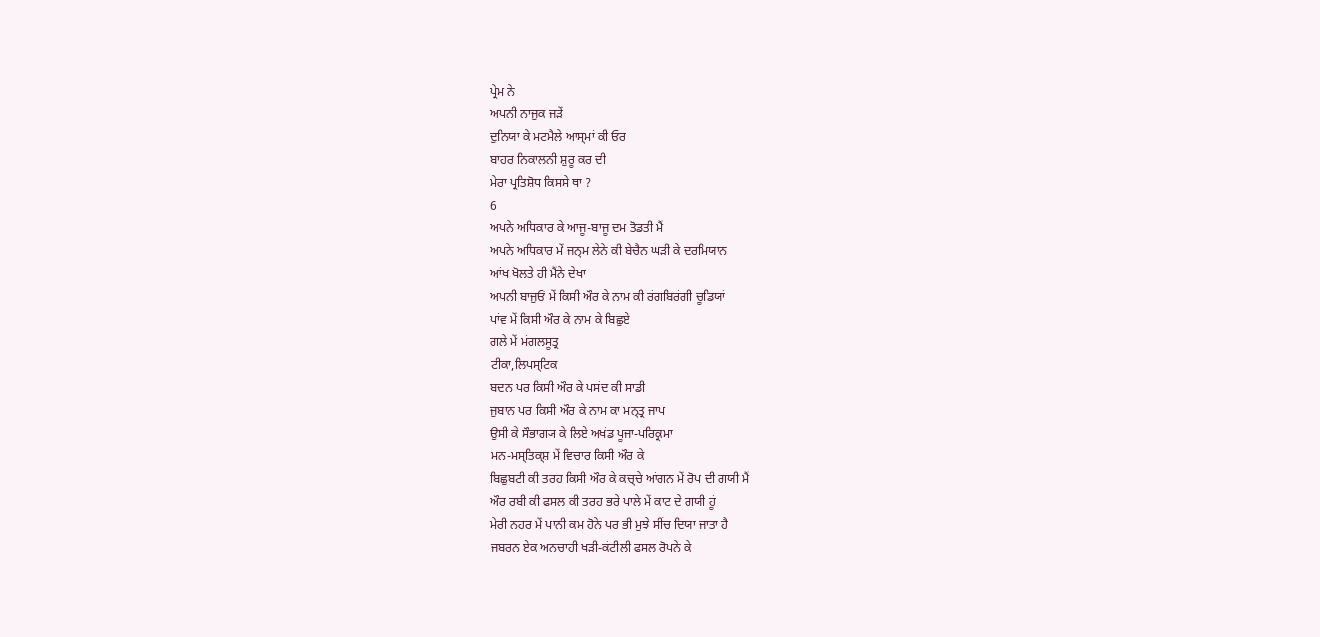ਪ੍ਰੇਮ ਨੇ
ਅਪਨੀ ਨਾਜੁਕ ਜੜੇਂ
ਦੁਨਿਯਾ ਕੇ ਮਟਮੈਲੇ ਆਸ੍ਮਾਂ ਕੀ ਓਰ
ਬਾਹਰ ਨਿਕਾਲਨੀ ਸ਼ੁਰੂ ਕਰ ਦੀ
ਮੇਰਾ ਪ੍ਰਤਿਸ਼ੋਧ ਕਿਸਸੇ ਥਾ ?
6
ਅਪਨੇ ਅਧਿਕਾਰ ਕੇ ਆਜੂ-ਬਾਜੂ ਦਮ ਤੋਡਤੀ ਮੈਂ
ਅਪਨੇ ਅਧਿਕਾਰ ਮੇਂ ਜਨ੍ਮ ਲੇਨੇ ਕੀ ਬੇਚੈਨ ਘੜੀ ਕੇ ਦਰਮਿਯਾਨ
ਆਂਖ ਖੋਲਤੇ ਹੀ ਮੈਂਨੇ ਦੇਖਾ
ਅਪਨੀ ਬਾਜੁਓਂ ਮੇਂ ਕਿਸੀ ਔਰ ਕੇ ਨਾਮ ਕੀ ਰਂਗਬਿਰਂਗੀ ਚੂਡਿਯਾਂ
ਪਾਂਵ ਮੇਂ ਕਿਸੀ ਔਰ ਕੇ ਨਾਮ ਕੇ ਬਿਛੁਏ
ਗਲੇ ਮੇਂ ਮਂਗਲਸੂਤ੍ਰ
ਟੀਕਾ,ਲਿਪਸ੍ਟਿਕ
ਬਦਨ ਪਰ ਕਿਸੀ ਔਰ ਕੇ ਪਸਂਦ ਕੀ ਸਾਡੀ
ਜੁਬਾਨ ਪਰ ਕਿਸੀ ਔਰ ਕੇ ਨਾਮ ਕਾ ਮਨ੍ਤ੍ਰ ਜਾਪ
ਉਸੀ ਕੇ ਸੌਭਾਗ੍ਯ ਕੇ ਲਿਏ ਅਖਂਡ ਪੂਜਾ-ਪਰਿਕ੍ਰਮਾ
ਮਨ-ਮਸ੍ਤਿਕ੍ਸ਼ ਮੇਂ ਵਿਚਾਰ ਕਿਸੀ ਔਰ ਕੇ
ਬਿਛੁਬਟੀ ਕੀ ਤਰਹ ਕਿਸੀ ਔਰ ਕੇ ਕਚ੍ਚੇ ਆਂਗਨ ਮੇਂ ਰੋਪ ਦੀ ਗਯੀ ਮੈਂ
ਔਰ ਰਬੀ ਕੀ ਫਸਲ ਕੀ ਤਰਹ ਭਰੇ ਪਾਲੇ ਮੇਂ ਕਾਟ ਦੇ ਗਯੀ ਹੂਂ
ਮੇਰੀ ਨਹਰ ਮੇਂ ਪਾਨੀ ਕਮ ਹੋਨੇ ਪਰ ਭੀ ਮੁਝੇ ਸੀਂਚ ਦਿਯਾ ਜਾਤਾ ਹੈ
ਜਬਰਨ ਏਕ ਅਨਚਾਹੀ ਖੜੀ-ਕਂਟੀਲੀ ਫਸਲ ਰੋਪਨੇ ਕੇ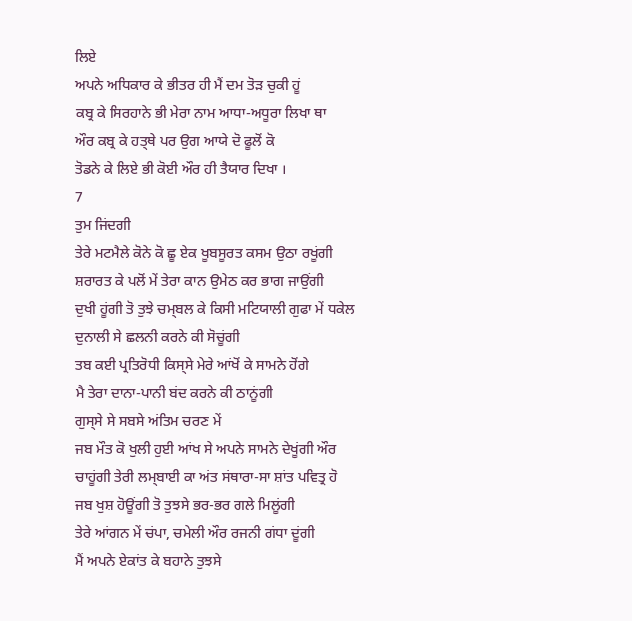ਲਿਏ
ਅਪਨੇ ਅਧਿਕਾਰ ਕੇ ਭੀਤਰ ਹੀ ਮੈਂ ਦਮ ਤੋੜ ਚੁਕੀ ਹੂਂ
ਕਬ੍ਰ ਕੇ ਸਿਰਹਾਨੇ ਭੀ ਮੇਰਾ ਨਾਮ ਆਧਾ-ਅਧੂਰਾ ਲਿਖਾ ਥਾ
ਔਰ ਕਬ੍ਰ ਕੇ ਹਤ੍ਥੇ ਪਰ ਉਗ ਆਯੇ ਦੋ ਫੂਲੋਂ ਕੋ
ਤੋਡਨੇ ਕੇ ਲਿਏ ਭੀ ਕੋਈ ਔਰ ਹੀ ਤੈਯਾਰ ਦਿਖਾ ।
7
ਤੁਮ ਜਿਂਦਗੀ
ਤੇਰੇ ਮਟਮੈਲੇ ਕੋਨੇ ਕੋ ਛੂ ਏਕ ਖੂਬਸੂਰਤ ਕਸਮ ਉਠਾ ਰਖੂਂਗੀ
ਸ਼ਰਾਰਤ ਕੇ ਪਲੋਂ ਮੇਂ ਤੇਰਾ ਕਾਨ ਉਮੇਠ ਕਰ ਭਾਗ ਜਾਉਂਗੀ
ਦੁਖੀ ਹੂਂਗੀ ਤੋ ਤੁਝੇ ਚਮ੍ਬਲ ਕੇ ਕਿਸੀ ਮਟਿਯਾਲੀ ਗੁਫਾ ਮੇਂ ਧਕੇਲ
ਦੁਨਾਲੀ ਸੇ ਛਲਨੀ ਕਰਨੇ ਕੀ ਸੋਚੂਂਗੀ
ਤਬ ਕਈ ਪ੍ਰਤਿਰੋਧੀ ਕਿਸ੍ਸੇ ਮੇਰੇ ਆਂਖੋਂ ਕੇ ਸਾਮਨੇ ਹੋਂਗੇ
ਮੈ ਤੇਰਾ ਦਾਨਾ-ਪਾਨੀ ਬਂਦ ਕਰਨੇ ਕੀ ਠਾਨੂਂਗੀ
ਗੁਸ੍ਸੇ ਸੇ ਸਬਸੇ ਅਂਤਿਮ ਚਰਣ ਮੇਂ
ਜਬ ਮੌਤ ਕੋ ਖੁਲੀ ਹੁਈ ਆਂਖ ਸੇ ਅਪਨੇ ਸਾਮਨੇ ਦੇਖੂਂਗੀ ਔਰ
ਚਾਹੂਂਗੀ ਤੇਰੀ ਲਮ੍ਬਾਈ ਕਾ ਅਂਤ ਸਂਥਾਰਾ-ਸਾ ਸ਼ਾਂਤ ਪਵਿਤ੍ਰ ਹੋ
ਜਬ ਖੁਸ਼ ਹੋਊਂਗੀ ਤੋ ਤੁਝਸੇ ਭਰ-ਭਰ ਗਲੇ ਮਿਲੂਂਗੀ
ਤੇਰੇ ਆਂਗਨ ਮੇਂ ਚਂਪਾ, ਚਮੇਲੀ ਔਰ ਰਜਨੀ ਗਂਧਾ ਦੂਂਗੀ
ਮੈਂ ਅਪਨੇ ਏਕਾਂਤ ਕੇ ਬਹਾਨੇ ਤੁਝਸੇ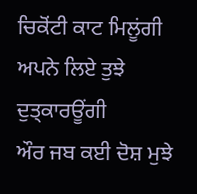ਚਿਕੋਂਟੀ ਕਾਟ ਮਿਲੂਂਗੀ
ਅਪਨੇ ਲਿਏ ਤੁਝੇ ਦੁਤ੍ਕਾਰਊਂਗੀ
ਔਰ ਜਬ ਕਈ ਦੋਸ਼ ਮੁਝੇ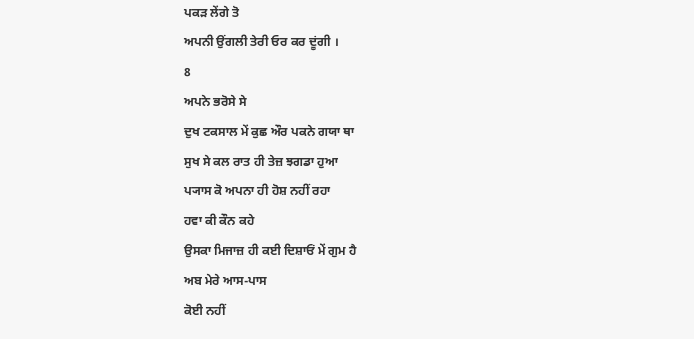ਪਕੜ ਲੇਂਗੇ ਤੋ
ਅਪਨੀ ਉਂਗਲੀ ਤੇਰੀ ਓਰ ਕਰ ਦੂਂਗੀ ।
8
ਅਪਨੇ ਭਰੋਸੇ ਸੇ
ਦੁਖ ਟਕਸਾਲ ਮੇਂ ਕੁਛ ਔਰ ਪਕਨੇ ਗਯਾ ਥਾ
ਸੁਖ ਸੇ ਕਲ ਰਾਤ ਹੀ ਤੇਜ਼ ਝਗਡਾ ਹੁਆ
ਪ੍ਯਾਸ ਕੋ ਅਪਨਾ ਹੀ ਹੋਸ਼ ਨਹੀਂ ਰਹਾ
ਹਵਾ ਕੀ ਕੌਨ ਕਹੇ
ਉਸਕਾ ਮਿਜਾਜ਼ ਹੀ ਕਈ ਦਿਸ਼ਾਓਂ ਮੇਂ ਗੁਮ ਹੈ
ਅਬ ਮੇਰੇ ਆਸ-ਪਾਸ
ਕੋਈ ਨਹੀਂ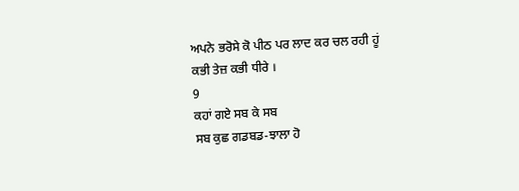ਅਪਨੇ ਭਰੋਸੇ ਕੋ ਪੀਠ ਪਰ ਲਾਦ ਕਰ ਚਲ ਰਹੀ ਹੂਂ
ਕਭੀ ਤੇਜ਼ ਕਭੀ ਧੀਰੇ ।
9
ਕਹਾਂ ਗਏ ਸਬ ਕੇ ਸਬ
ਸਬ ਕੁਛ ਗਡਬਡ-ਝਾਲਾ ਹੋ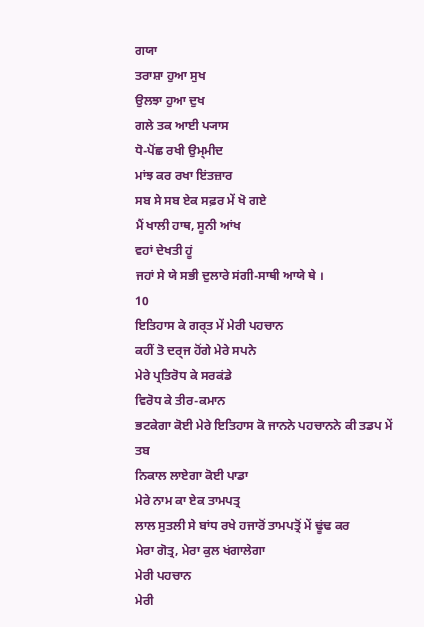ਗਯਾ
ਤਰਾਸ਼ਾ ਹੁਆ ਸੁਖ
ਉਲਝਾ ਹੁਆ ਦੁਖ
ਗਲੇ ਤਕ ਆਈ ਪ੍ਯਾਸ
ਧੋ-ਪੋਂਛ ਰਖੀ ਉਮ੍ਮੀਦ
ਮਾਂਝ ਕਰ ਰਖਾ ਇਂਤਜ਼ਾਰ
ਸਬ ਸੇ ਸਬ ਏਕ ਸਫ਼ਰ ਮੇਂ ਖੋ ਗਏ
ਮੈਂ ਖਾਲੀ ਹਾਥ, ਸੂਨੀ ਆਂਖ
ਵਹਾਂ ਦੇਖਤੀ ਹੂਂ
ਜਹਾਂ ਸੇ ਯੇ ਸਭੀ ਦੁਲਾਰੇ ਸਂਗੀ-ਸਾਥੀ ਆਯੇ ਥੇ ।
10
ਇਤਿਹਾਸ ਕੇ ਗਰ੍ਤ ਮੇਂ ਮੇਰੀ ਪਹਚਾਨ
ਕਹੀਂ ਤੋ ਦਰ੍ਜ ਹੋਂਗੇ ਮੇਰੇ ਸਪਨੇ
ਮੇਰੇ ਪ੍ਰਤਿਰੋਧ ਕੇ ਸਰਕਂਡੇ
ਵਿਰੋਧ ਕੇ ਤੀਰ-ਕਮਾਨ
ਭਟਕੇਗਾ ਕੋਈ ਮੇਰੇ ਇਤਿਹਾਸ ਕੋ ਜਾਨਨੇ ਪਹਚਾਨਨੇ ਕੀ ਤਡਪ ਮੇਂ
ਤਬ
ਨਿਕਾਲ ਲਾਏਗਾ ਕੋਈ ਪਾਡਾ
ਮੇਰੇ ਨਾਮ ਕਾ ਏਕ ਤਾਮਪਤ੍ਰ
ਲਾਲ ਸੁਤਲੀ ਸੇ ਬਾਂਧ ਰਖੇ ਹਜਾਰੋਂ ਤਾਮਪਤ੍ਰੋਂ ਮੇਂ ਢੂਂਢ ਕਰ
ਮੇਰਾ ਗੋਤ੍ਰ, ਮੇਰਾ ਕੁਲ ਖਂਗਾਲੇਗਾ
ਮੇਰੀ ਪਹਚਾਨ
ਮੇਰੀ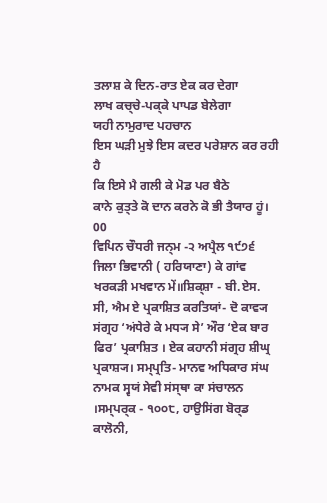ਤਲਾਸ਼ ਕੇ ਦਿਨ-ਰਾਤ ਏਕ ਕਰ ਦੇਗਾ
ਲਾਖ ਕਚ੍ਚੇ-ਪਕ੍ਕੇ ਪਾਪਡ ਬੇਲੇਗਾ
ਯਹੀ ਨਾਮੁਰਾਦ ਪਹਚਾਨ
ਇਸ ਘੜੀ ਮੁਝੇ ਇਸ ਕਦਰ ਪਰੇਸ਼ਾਨ ਕਰ ਰਹੀ ਹੈ
ਕਿ ਇਸੇ ਮੈ ਗਲੀ ਕੇ ਮੋਡ ਪਰ ਬੈਠੇ
ਕਾਨੇ ਕੁਤ੍ਤੇ ਕੋ ਦਾਨ ਕਰਨੇ ਕੋ ਭੀ ਤੈਯਾਰ ਹੂਂ।
00
ਵਿਪਿਨ ਚੌਧਰੀ ਜਨ੍ਮ -੨ ਅਪ੍ਰੈਲ ੧੯੭੬ ਜਿਲਾ ਭਿਵਾਨੀ ( ਹਰਿਯਾਣਾ) ਕੇ ਗਾਂਵ ਖਰਕਡ਼ੀ ਮਖਵਾਨ ਮੇਂ॥ਸ਼ਿਕ੍ਸ਼ਾ - ਬੀ.ਏਸ. ਸੀ, ਐਮ ਏ ਪ੍ਰਕਾਸ਼ਿਤ ਕਰਤਿਯਾਂ- ਦੋ ਕਾਵ੍ਯ ਸਂਗ੍ਰਹ ‘ਅਂਧੇਰੇ ਕੇ ਮਧ੍ਯ ਸੇ’ ਔਰ ‘ਏਕ ਬਾਰ ਫਿਰ’ ਪ੍ਰਕਾਸ਼ਿਤ । ਏਕ ਕਹਾਨੀ ਸਂਗ੍ਰਹ ਸ਼ੀਘ੍ਰ ਪ੍ਰਕਾਸ਼੍ਯ। ਸਮ੍ਪ੍ਰਤਿ- ਮਾਨਵ ਅਧਿਕਾਰ ਸਂਘ ਨਾਮਕ ਸ੍ਵਯਂ ਸੇਵੀ ਸਂਸ੍ਥਾ ਕਾ ਸਂਚਾਲਨ ।ਸਮ੍ਪਰ੍ਕ - ੧੦੦੮, ਹਾਉਸਿਂਗ ਬੋਰ੍ਡ ਕਾਲੋਨੀ,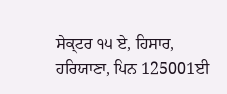ਸੇਕ੍ਟਰ ੧੫ ਏ, ਹਿਸਾਰ, ਹਰਿਯਾਣਾ, ਪਿਨ 125001ਈ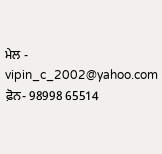ਮੇਲ - vipin_c_2002@yahoo.com
ਫ਼ੋਨ- 98998 65514